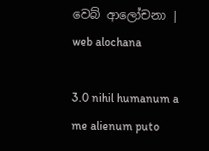වෙබ් ආලෝචනා | web alochana

3.0 nihil humanum a me alienum puto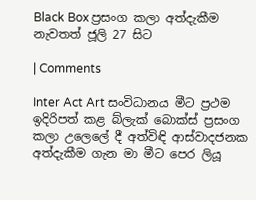Black Box ප්‍රසංග කලා අත්දැකීම නැවතත් ජූලි 27 සිට

| Comments

Inter Act Art සංවිධානය මීට ප්‍රථම ඉදිරිපත් කළ බ්ලැක් බොක්ස් ප්‍රසංග කලා උලෙලේ දී අත්විඳි ආස්වාදජනක අත්දැකීම ගැන මා මීට පෙර ලියූ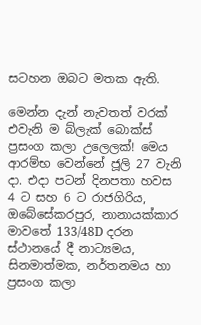සටහන ඔබට මතක ඇති.

මෙන්න දැන් නැවතත් වරක් එවැනි ම බ්ලැක් බොක්ස් ප්‍රසංග කලා උලෙලක්! මෙය ආරම්භ වෙන්නේ ජූලි 27 වැනි දා. එදා පටන් දිනපතා හවස 4 ට සහ 6 ට රාජගිරිය, ඔබේසේකරපුර, නානායක්කාර මාවතේ 133/48D දරන ස්ථානයේ දී නාට්‍යමය, සිනමාත්මක, නර්තනමය හා ප්‍රසංග කලා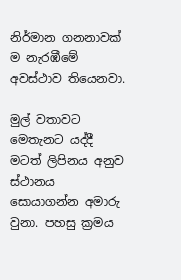නිර්මාන ගනනාවක් ම නැරඹීමේ අවස්ථාව තියෙනවා.

මුල් වතාවට මෙතැනට යද්දී මටත් ලිපිනය අනුව ස්ථානය සොයාගන්න අමාරු වුනා. පහසු ක්‍රමය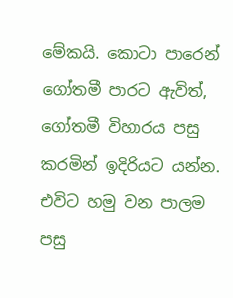මේකයි. කොටා පාරෙන් ගෝතමී පාරට ඇවිත්, ගෝතමී විහාරය පසු කරමින් ඉදිරියට යන්න. එවිට හමු වන පාලම පසු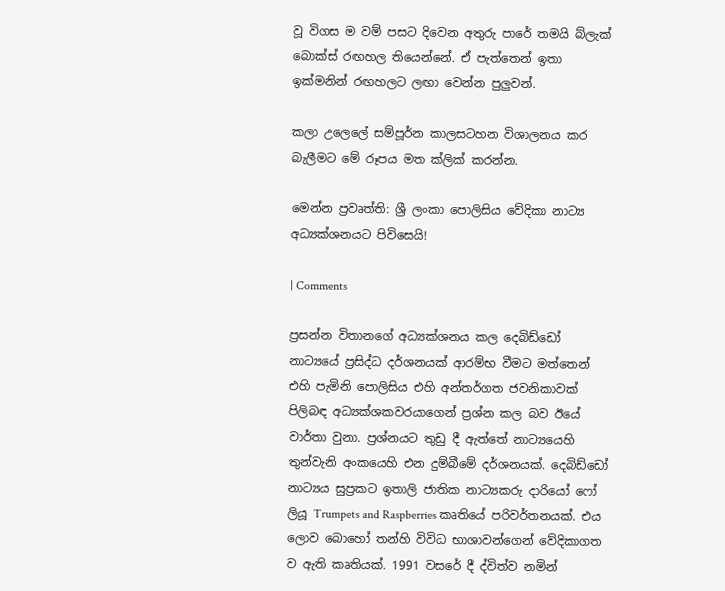වූ විගස ම වම් පසට දිවෙන අතුරු පාරේ තමයි බ්ලැක් බොක්ස් රඟහල තියෙන්නේ. ඒ පැත්තෙන් ඉතා ඉක්මනින් රඟහලට ලඟා වෙන්න පුලුවන්.

කලා උලෙලේ සම්පූර්න කාලසටහන විශාලනය කර බැලීමට මේ රූපය මත ක්ලික් කරන්න.

මෙන්න ප්‍රවෘත්ති: ශ්‍රී ලංකා පොලිසිය වේදිකා නාට්‍ය අධ්‍යක්ශනයට පිවිසෙයි!

| Comments

ප්‍රසන්න විතානගේ අධ්‍යක්ශනය කල දෙබිඩ්ඩෝ නාට්‍යයේ ප්‍රසිද්ධ දර්ශනයක් ආරම්භ වීමට මත්තෙන් එහි පැමිනි පොලිසිය එහි අන්තර්ගත ජවනිකාවක් පිලිබඳ අධ්‍යක්ශකවරයාගෙන් ප්‍රශ්න කල බව ඊයේ වාර්තා වුනා. ප්‍රශ්නයට තුඩු දී ඇත්තේ නාට්‍යයෙහි තුන්වැනි අංකයෙහි එන දුම්බීමේ දර්ශනයක්. දෙබිඩ්ඩෝ නාට්‍යය සුප්‍රකට ඉතාලි ජාතික නාට්‍යකරු දාරියෝ ෆෝ ලියූ Trumpets and Raspberries කෘතියේ පරිවර්තනයක්. එය ලොව බොහෝ තන්හි විවිධ භාශාවන්ගෙන් වේදිකාගත ව ඇති කෘතියක්. 1991 වසරේ දී ද්විත්ව නමින්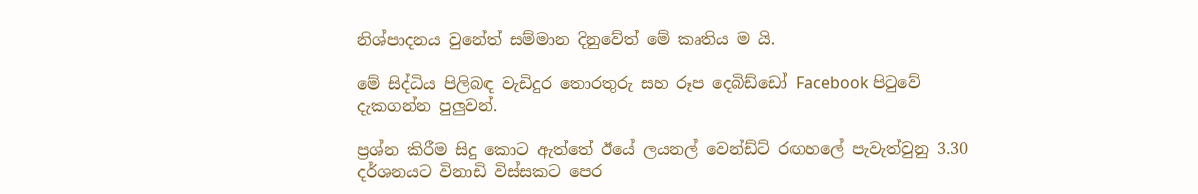නිශ්පාදනය වුනේත් සම්මාන දිනුවේත් මේ කෘතිය ම යි.

මේ සිද්ධිය පිලිබඳ වැඩිදුර තොරතුරු සහ රූප දෙබිඩ්ඩෝ Facebook පිටුවේ දැකගන්න පුලුවන්.

ප්‍රශ්න කිරීම සිදු කොට ඇත්තේ ඊයේ ලයනල් වෙන්ඩ්ට් රඟහලේ පැවැත්වුනු 3.30 දර්ශනයට විනාඩි විස්සකට පෙර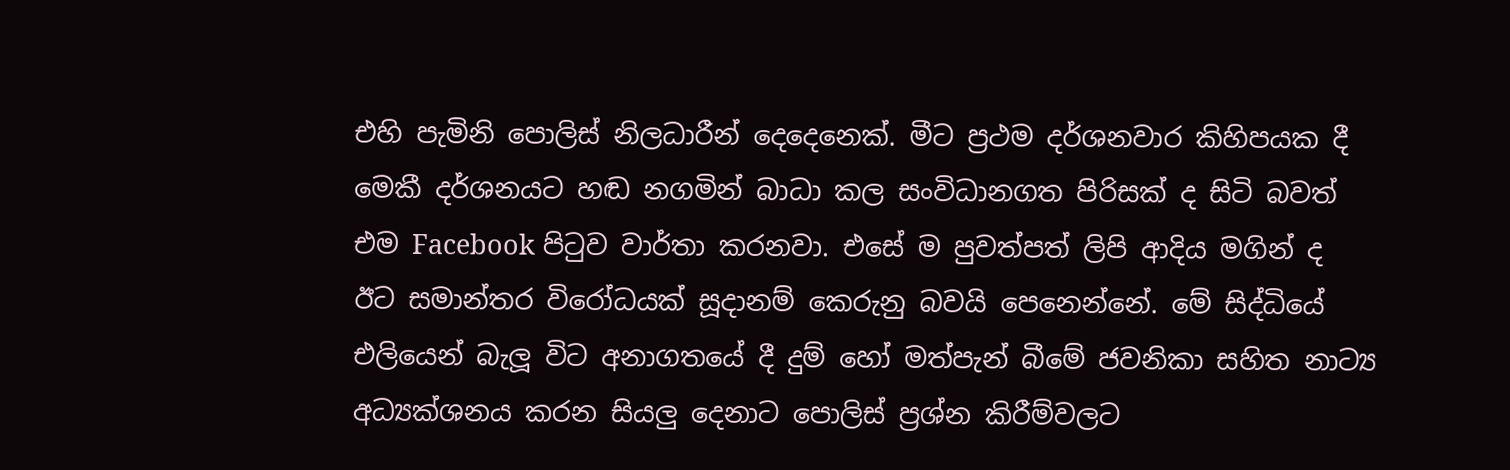එහි පැමිනි පොලිස් නිලධාරීන් දෙදෙනෙක්. මීට ප්‍රථම දර්ශනවාර කිහිපයක දී මෙකී දර්ශනයට හඬ නගමින් බාධා කල සංවිධානගත පිරිසක් ද සිටි බවත් එම Facebook පිටුව වාර්තා කරනවා. එසේ ම පුවත්පත් ලිපි ආදිය මගින් ද ඊට සමාන්තර විරෝධයක් සූදානම් කෙරුනු බවයි පෙනෙන්නේ. මේ සිද්ධියේ එලියෙන් බැලූ විට අනාගතයේ දී දුම් හෝ මත්පැන් බීමේ ජවනිකා සහිත නාට්‍ය අධ්‍යක්ශනය කරන සියලු දෙනාට පොලිස් ප්‍රශ්න කිරීම්වලට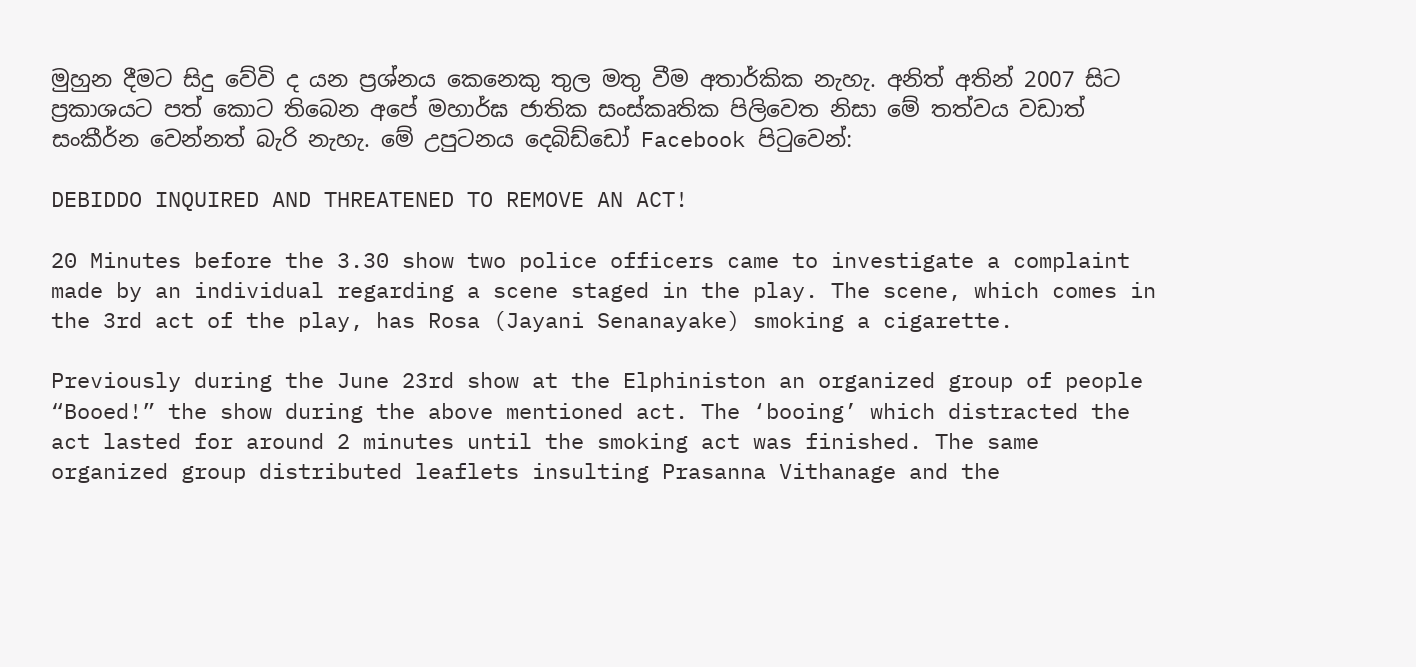මුහුන දීමට සිදු වේවි ද යන ප්‍රශ්නය කෙනෙකු තුල මතු වීම අතාර්කික නැහැ. අනිත් අතින් 2007 සිට ප්‍රකාශයට පත් කොට තිබෙන අපේ මහාර්ඝ ජාතික සංස්කෘතික පිලිවෙත නිසා මේ තත්වය වඩාත් සංකීර්න වෙන්නත් බැරි නැහැ. මේ උපුටනය දෙබිඩ්ඩෝ Facebook පිටුවෙන්:

DEBIDDO INQUIRED AND THREATENED TO REMOVE AN ACT!

20 Minutes before the 3.30 show two police officers came to investigate a complaint made by an individual regarding a scene staged in the play. The scene, which comes in the 3rd act of the play, has Rosa (Jayani Senanayake) smoking a cigarette.

Previously during the June 23rd show at the Elphiniston an organized group of people “Booed!” the show during the above mentioned act. The ‘booing’ which distracted the act lasted for around 2 minutes until the smoking act was finished. The same organized group distributed leaflets insulting Prasanna Vithanage and the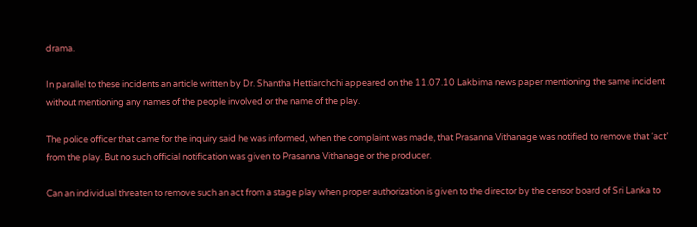drama.

In parallel to these incidents an article written by Dr. Shantha Hettiarchchi appeared on the 11.07.10 Lakbima news paper mentioning the same incident without mentioning any names of the people involved or the name of the play.

The police officer that came for the inquiry said he was informed, when the complaint was made, that Prasanna Vithanage was notified to remove that ‘act’ from the play. But no such official notification was given to Prasanna Vithanage or the producer.

Can an individual threaten to remove such an act from a stage play when proper authorization is given to the director by the censor board of Sri Lanka to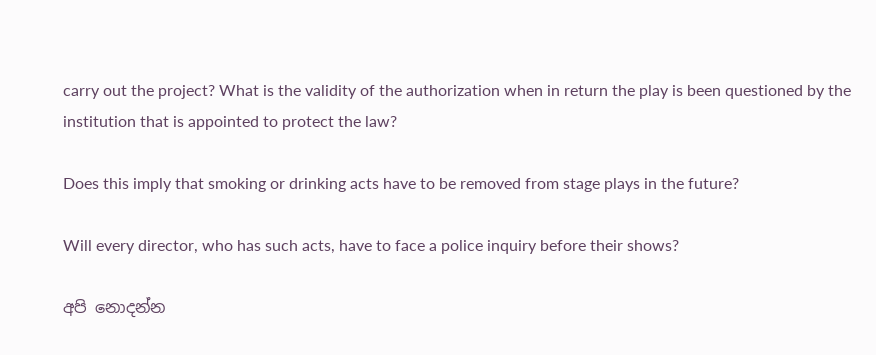carry out the project? What is the validity of the authorization when in return the play is been questioned by the institution that is appointed to protect the law?

Does this imply that smoking or drinking acts have to be removed from stage plays in the future?

Will every director, who has such acts, have to face a police inquiry before their shows?

අපි නොදන්න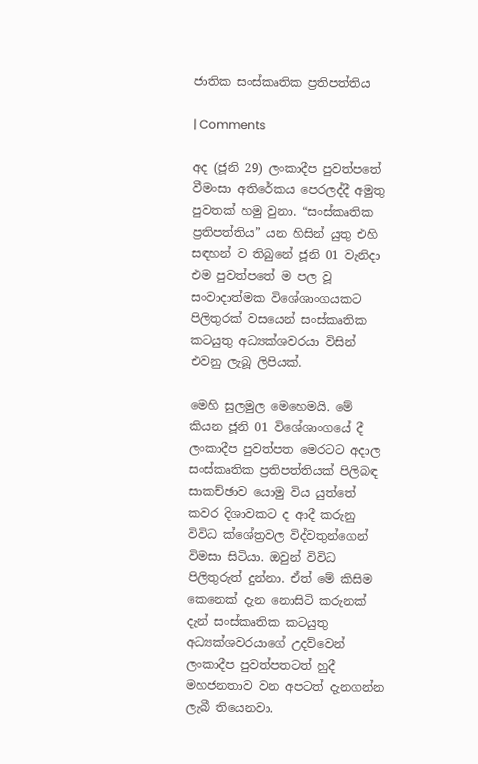ජාතික සංස්කෘතික ප්‍රතිපත්තිය

| Comments

අද (ජූනි 29) ලංකාදීප පුවත්පතේ වීමංසා අතිරේකය පෙරලද්දී අමුතු පුවතක් හමු වුනා. “සංස්කෘතික ප්‍රතිපත්තිය” යන හිසින් යුතු එහි සඳහන් ව තිබුනේ ජූනි 01 වැනිදා එම පුවත්පතේ ම පල වූ සංවාදාත්මක විශේශාංගයකට පිලිතුරක් වසයෙන් සංස්කෘතික කටයුතු අධ්‍යක්ශවරයා විසින් එවනු ලැබූ ලිපියක්.

මෙහි සුලමුල මෙහෙමයි. මේ කියන ජූනි 01 විශේශාංගයේ දී ලංකාදීප පුවත්පත මෙරටට අදාල සංස්කෘතික ප්‍රතිපත්තියක් පිලිබඳ සාකච්ඡාව යොමු විය යුත්තේ කවර දිශාවකට ද ආදී කරුනු විවිධ ක්ශේත්‍රවල විද්වතුන්ගෙන් විමසා සිටියා. ඔවුන් විවිධ පිලිතුරුත් දුන්නා. ඒත් මේ කිසිම කෙනෙක් දැන නොසිටි කරුනක් දැන් සංස්කෘතික කටයුතු අධ්‍යක්ශවරයාගේ උදව්වෙන් ලංකාදීප පුවත්පතටත් හුදී මහජනතාව වන අපටත් දැනගන්න ලැබී තියෙනවා.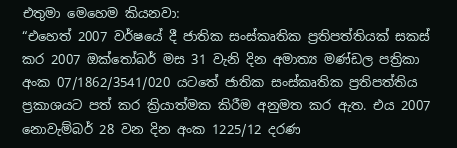එතුමා මෙහෙම කියනවා:
“එහෙත් 2007 වර්ෂයේ දී ජාතික සංස්කෘතික ප්‍රතිපත්තියක් සකස් කර 2007 ඔක්තෝබර් මස 31 වැනි දින අමාත්‍ය මණ්ඩල පත්‍රිකා අංක 07/1862/3541/020 යටතේ ජාතික සංස්කෘතික ප්‍රතිපත්තිය ප්‍රකාශයට පත් කර ක්‍රියාත්මක කිරීම අනුමත කර ඇත. එය 2007 නොවැම්බර් 28 වන දින අංක 1225/12 දරණ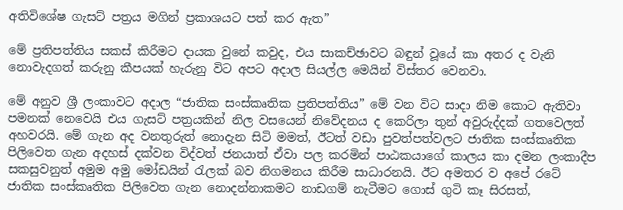අතිවිශේෂ ගැසට් පත්‍රය මගින් ප්‍රකාශයට පත් කර ඇත”

මේ ප්‍රතිපත්තිය සකස් කිරීමට දායක වුනේ කවුද, එය සාකච්ඡාවට බඳුන් වූයේ කා අතර ද වැනි නොවැදගත් කරුනු කීපයක් හැරුනු විට අපට අදාල සියල්ල මෙයින් විස්තර වෙනවා.

මේ අනුව ශ්‍රී ලංකාවට අදාල “ජාතික සංස්කෘතික ප්‍රතිපත්තිය” මේ වන විට සාදා නිම කොට ඇතිවා පමනක් නෙවෙයි එය ගැසට් පත්‍රයකින් නිල වසයෙන් නිවේදනය ද කෙරිලා තුන් අවුරුද්දක් ගතවෙලත් අහවරයි. මේ ගැන අද වනතුරුත් නොදැන සිටි මමත්, ඊටත් වඩා පුවත්පත්වලට ජාතික සංස්කෘතික පිලිවෙත ගැන අදහස් දක්වන විද්වත් ජනයාත් ඒවා පල කරමින් පාඨකයාගේ කාලය කා දමන ලංකාදීප සකසුවනුත් අමුම අමු මෝඩයින් රැලක් බව නිගමනය කිරීම සාධාරනයි. ඊට අමතර ව අපේ රටේ ජාතික සංස්කෘතික පිලිවෙත ගැන නොදන්නාකමට නාඩගම් නැටීමට ගොස් ගුටි කෑ සිරසත්,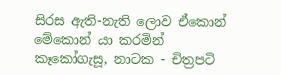සිරස ඇති-නැති ලොව ඒකොන් මේකොන් යා කරමින් කෑකෝගැසූ, නාටක - චිත්‍රපටි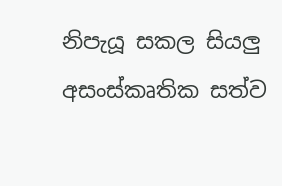නිපැයූ සකල සියලු අසංස්කෘතික සත්ව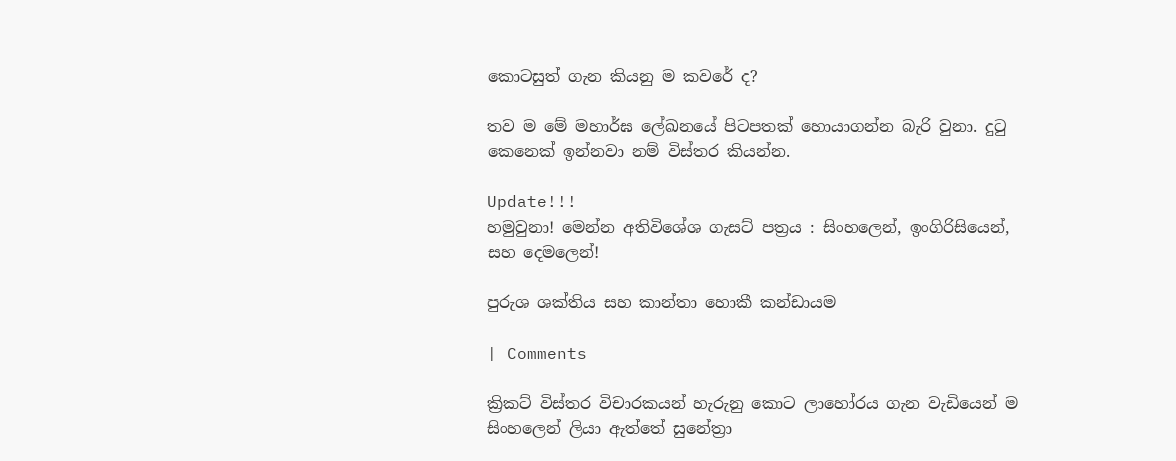කොටසුත් ගැන කියනු ම කවරේ ද?

තව ම මේ මහාර්ඝ ලේඛනයේ පිටපතක් හොයාගන්න බැරි වුනා. දුටු කෙනෙක් ඉන්නවා නම් විස්තර කියන්න.

Update!!!
හමුවුනා! මෙන්න අතිවිශේශ ගැසට් පත්‍රය : සිංහලෙන්, ඉංගිරිසියෙන්, සහ දෙමලෙන්!

පුරුශ ශක්තිය සහ කාන්තා හොකී කන්ඩායම

| Comments

ක්‍රිකට් විස්තර විචාරකයන් හැරුනු කොට ලාහෝරය ගැන වැඩියෙන් ම සිංහලෙන් ලියා ඇත්තේ සුනේත්‍රා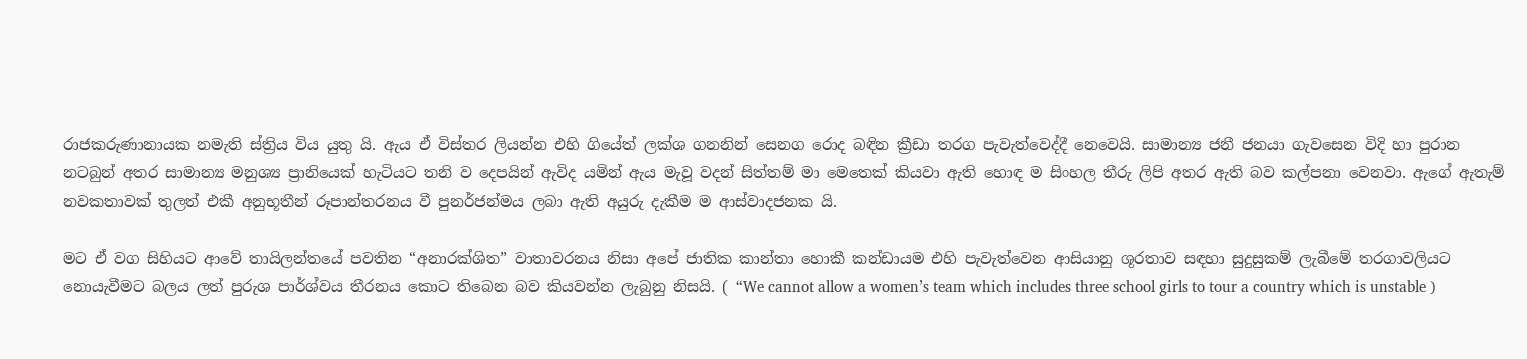රාජකරුණානායක නමැති ස්ත්‍රිය විය යුතු යි. ඇය ඒ විස්තර ලියන්න එහි ගියේත් ලක්ශ ගනනින් සෙනග රොද බඳින ක්‍රීඩා තරග පැවැත්වෙද්දී නෙවෙයි. සාමාන්‍ය ජනී ජනයා ගැවසෙන විදි හා පුරාන නටබුන් අතර සාමාන්‍ය මනුශ්‍ය ප්‍රානියෙක් හැටියට තනි ව දෙපයින් ඇවිද යමින් ඇය මැවූ වදන් සිත්තම් මා මෙතෙක් කියවා ඇති හොඳ ම සිංහල තීරු ලිපි අතර ඇති බව කල්පනා වෙනවා. ඇගේ ඇතැම් නවකතාවක් තුලත් එකී අනුභූතීන් රූපාන්තරනය වී පුනර්ජන්මය ලබා ඇති අයුරු දැකීම ම ආස්වාදජනක යි.

මට ඒ වග සිහියට ආවේ තායිලන්තයේ පවතින “අනාරක්ශිත” වාතාවරනය නිසා අපේ ජාතික කාන්තා හොකී කන්ඩායම එහි පැවැත්වෙන ආසියානු ශූරතාව සඳහා සුදුසුකම් ලැබීමේ තරගාවලියට නොයැවීමට බලය ලත් පුරුශ පාර්ශ්වය තීරනය කොට තිබෙන බව කියවන්න ලැබුනු නිසයි. ( “We cannot allow a women’s team which includes three school girls to tour a country which is unstable )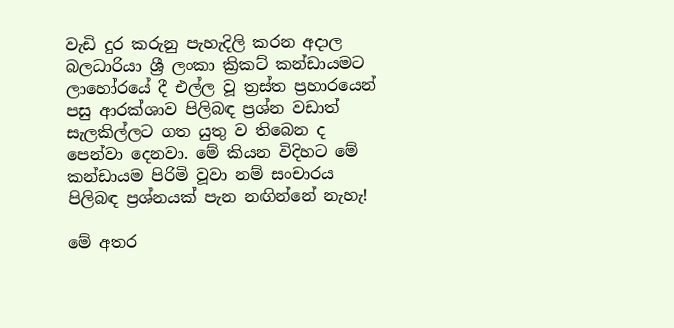වැඩි දුර කරුනු පැහැදිලි කරන අදාල බලධාරියා ශ්‍රී ලංකා ක්‍රිකට් කන්ඩායමට ලාහෝරයේ දී එල්ල වූ ත්‍රස්ත ප්‍රහාරයෙන් පසු ආරක්ශාව පිලිබඳ ප්‍රශ්න වඩාත් සැලකිල්ලට ගත යුතු ව තිබෙන ද පෙන්වා දෙනවා. මේ කියන විදිහට මේ කන්ඩායම පිරිමි වූවා නම් සංචාරය පිලිබඳ ප්‍රශ්නයක් පැන නඟින්නේ නැහැ!

මේ අතර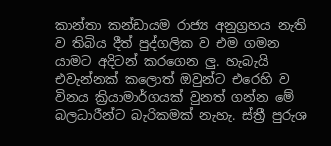කාන්තා කන්ඩායම රාජ්‍ය අනුග්‍රහය නැති ව තිබිය දීත් පුද්ගලික ව එම ගමන යාමට අදිටන් කරගෙන ලු. හැබැයි එවැන්නක් කලොත් ඔවුන්ට එරෙහි ව විනය ක්‍රියාමාර්ගයක් වුනත් ගන්න මේ බලධාරීන්ට බැරිකමක් නැහැ. ස්ත්‍රී පුරුශ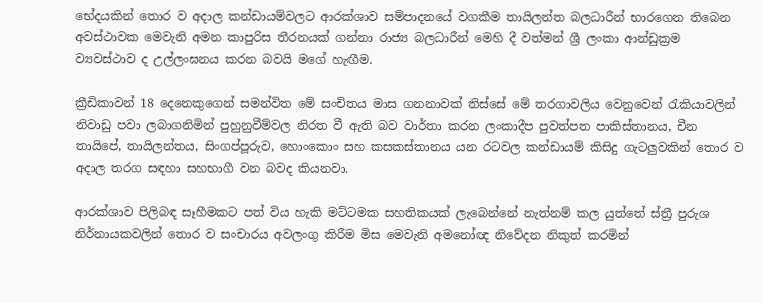භේදයකින් තොර ව අදාල කන්ඩායම්වලට ආරක්ශාව සම්පාදනයේ වගකීම තායිලන්ත බලධාරීන් භාරගෙන තිබෙන අවස්ථාවක මෙවැනි අමන කාපුරිස තීරනයක් ගන්නා රාජ්‍ය බලධාරීන් මෙහි දී වත්මන් ශ්‍රී ලංකා ආන්ඩුක්‍රම ව්‍යවස්ථාව ද උල්ලංඝනය කරන බවයි මගේ හැඟීම.

ක්‍රීඩිකාවන් 18 දෙනෙකුගෙන් සමන්විත මේ සංචිතය මාස ගනනාවක් තිස්සේ මේ තරගාවලිය වෙනුවෙන් රැකියාවලින් නිවාඩු පවා ලබාගනිමින් පුහුනුවීම්වල නිරත වී ඇති බව වාර්තා කරන ලංකාදීප පුවත්පත පාකිස්තානය, චීන තායිපේ, තායිලන්තය, සිංගප්පූරුව, හොංකොං සහ කසකස්තානය යන රටවල කන්ඩායම් කිසිදු ගැටලුවකින් තොර ව අදාල තරග සඳහා සහභාගී වන බවද කියනවා.

ආරක්ශාව පිලිබඳ සෑහීමකට පත් විය හැකි මට්ටමක සහතිකයක් ලැබෙන්නේ නැත්නම් කල යුත්තේ ස්ත්‍රී පුරුශ නිර්නායකවලින් තොර ව සංචාරය අවලංගු කිරීම මිස මෙවැනි අමනෝඥ නිවේදන නිකුත් කරමින්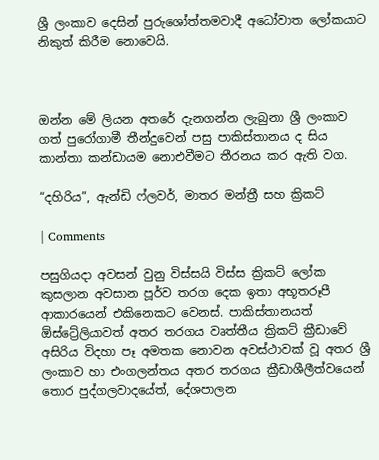ශ්‍රී ලංකාව දෙසින් පුරුශෝත්තමවාදී අධෝවාත ලෝකයාට නිකුත් කිරීම නොවෙයි.



ඔන්න මේ ලියන අතරේ දැනගන්න ලැබුනා ශ්‍රී ලංකාව ගත් පුරෝගාමී තීන්දුවෙන් පසු පාකිස්තානය ද සිය කාන්තා කන්ඩායම නොඑවීමට තීරනය කර ඇති වග.

“දහිරිය”, ඇන්ඩි ෆ්ලවර්, මාතර මන්ත්‍රී සහ ක්‍රිකට්

| Comments

පසුගියදා අවසන් වුනු විස්සයි විස්ස ක්‍රිකට් ලෝක කුසලාන අවසාන පූර්ව තරග දෙක ඉතා අභූතරූපී ආකාරයෙන් එකිනෙකට වෙනස්. පාකිස්තානයත් ඕස්ට්‍රේලියාවත් අතර තරගය වෘත්තීය ක්‍රිකට් ක්‍රීඩාවේ අසිරිය විදහා පෑ අමතක නොවන අවස්ථාවක් වූ අතර ශ්‍රී ලංකාව හා එංගලන්තය අතර තරගය ක්‍රීඩාශීලීත්වයෙන් තොර පුද්ගලවාදයේත්, දේශපාලන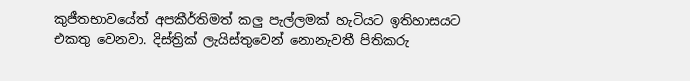කුජීතභාවයේත් අපකීර්තිමත් කලු පැල්ලමක් හැටියට ඉතිහාසයට එකතු වෙනවා. දිස්ත්‍රික් ලැයිස්තුවෙන් නොනැවතී පිතිකරු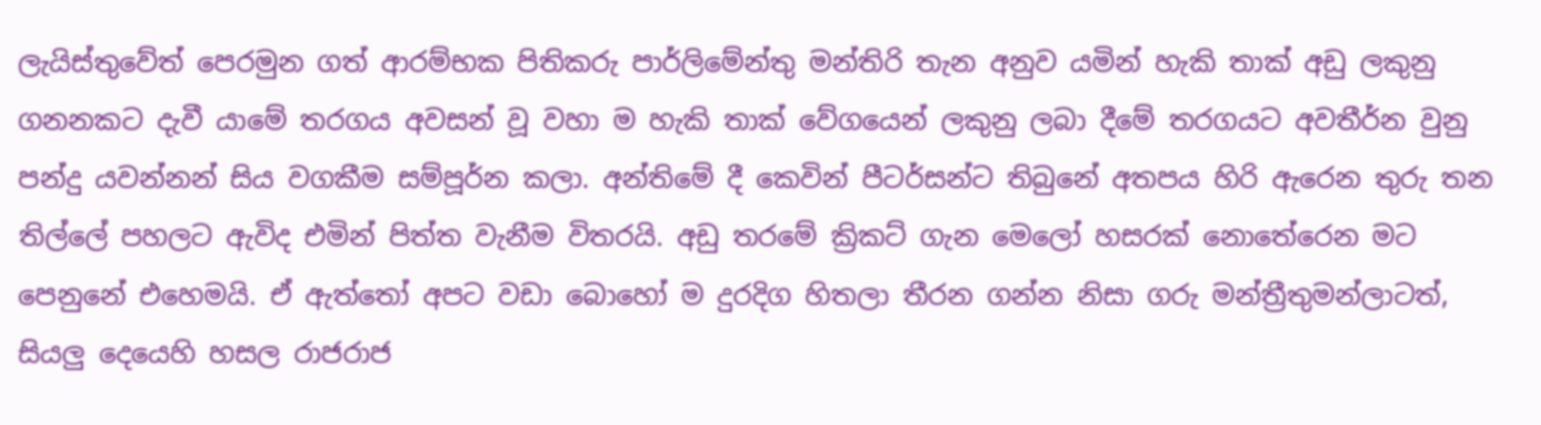ලැයිස්තුවේත් පෙරමුන ගත් ආරම්භක පිතිකරු පාර්ලිමේන්තු මන්තිරි තැන අනුව යමින් හැකි තාක් අඩු ලකුනු ගනනකට දැවී යාමේ තරගය අවසන් වූ වහා ම හැකි තාක් වේගයෙන් ලකුනු ලබා දීමේ තරගයට අවතීර්න වුනු පන්දු යවන්නන් සිය වගකීම සම්පූර්න කලා. අන්තිමේ දී කෙවින් පීටර්සන්ට තිබුනේ අතපය හිරි ඇරෙන තුරු තන තිල්ලේ පහලට ඇවිද එමින් පිත්ත වැනීම විතරයි. අඩු තරමේ ක්‍රිකට් ගැන මෙලෝ හසරක් නොතේරෙන මට පෙනුනේ එහෙමයි. ඒ ඇත්තෝ අපට වඩා බොහෝ ම දුරදිග හිතලා තීරන ගන්න නිසා ගරු මන්ත්‍රීතුමන්ලාටත්, සියලු දෙයෙහි හසල රාජරාජ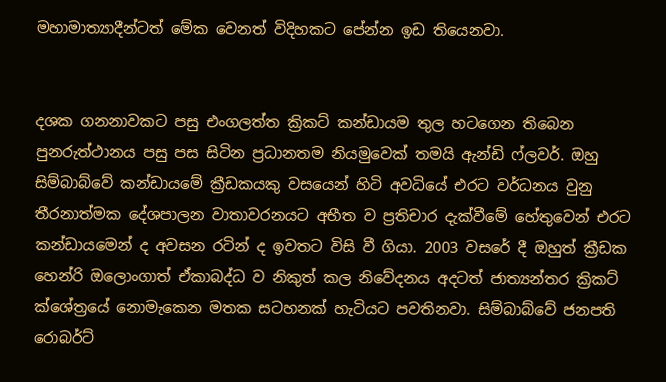මහාමාත්‍යාදීන්ටත් මේක වෙනත් විදිහකට පේන්න ඉඩ තියෙනවා.


දශක ගනනාවකට පසු එංගලත්ත ක්‍රිකට් කන්ඩායම තුල හටගෙන තිබෙන පුනරුත්ථානය පසු පස සිටින ප්‍රධානතම නියමුවෙක් තමයි ඇන්ඩි ෆ්ලවර්. ඔහු සිම්බාබ්වේ කන්ඩායමේ ක්‍රීඩකයකු වසයෙන් හිටි අවධියේ එරට වර්ධනය වුනු තීරනාත්මක දේශපාලන වාතාවරනයට අභීත ව ප්‍රතිචාර දැක්වීමේ හේතුවෙන් එරට කන්ඩායමෙන් ද අවසන රටින් ද ඉවතට විසි වී ගියා. 2003 වසරේ දී ඔහුත් ක්‍රීඩක හෙන්රි ඔලොංගාත් ඒකාබද්ධ ව නිකුත් කල නිවේදනය අදටත් ජාත්‍යන්තර ක්‍රිකට් ක්ශේත්‍රයේ නොමැකෙන මතක සටහනක් හැටියට පවතිනවා. සිම්බාබ්වේ ජනපති රොබර්ට්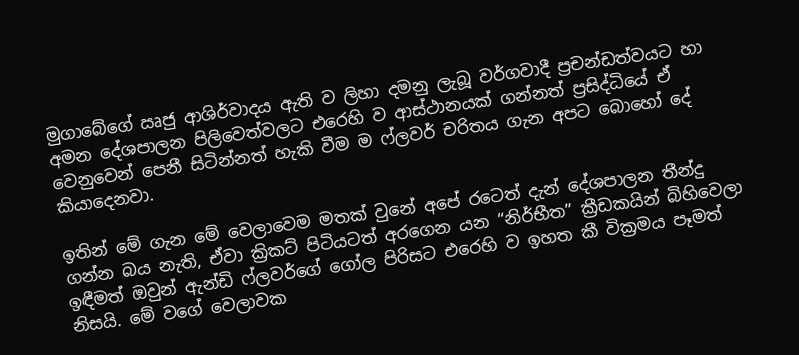මුගාබේගේ ඍජු ආශිර්වාදය ඇති ව ලිහා දමනු ලැබූ වර්ගවාදී ප්‍රචන්ඩත්වයට හා අමන දේශපාලන පිලිවෙත්වලට එරෙහි ව ආස්ථානයක් ගන්නත් ප්‍රසිද්ධියේ ඒ වෙනුවෙන් පෙනී සිටින්නත් හැකි වීම ම ෆ්ලවර් චරිතය ගැන අපට බොහෝ දේ කියාදෙනවා.

ඉතින් මේ ගැන මේ වෙලාවෙම මතක් වුනේ අපේ රටෙත් දැන් දේශපාලන තීන්දු ගන්න බය නැති, ඒවා ක්‍රිකට් පිටියටත් අරගෙන යන “නිර්භීත” ක්‍රීඩකයින් බිහිවෙලා ඉඳීමත් ඔවුන් ඇන්ඩි ෆ්ලවර්ගේ ගෝල පිරිසට එරෙහි ව ඉහත කී වික්‍රමය පෑමත් නිසයි. මේ වගේ වෙලාවක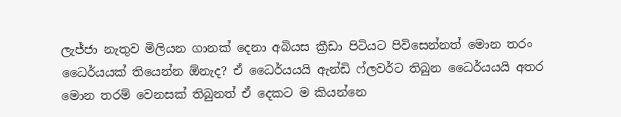ලැජ්ජා නැතුව මිලියන ගානක් දෙනා අබියස ක්‍රීඩා පිටියට පිවිසෙන්නත් මොන තරං ධෛර්යයක් තියෙන්න ඕනැද? ඒ ධෛර්යයයි ඇන්ඩි ෆ්ලවර්ට තිබුන ධෛර්යයයි අතර මොන තරම් වෙනසක් තිබුනත් ඒ දෙකට ම කියන්නෙ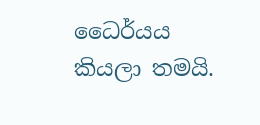ධෛර්යය කියලා තමයි.